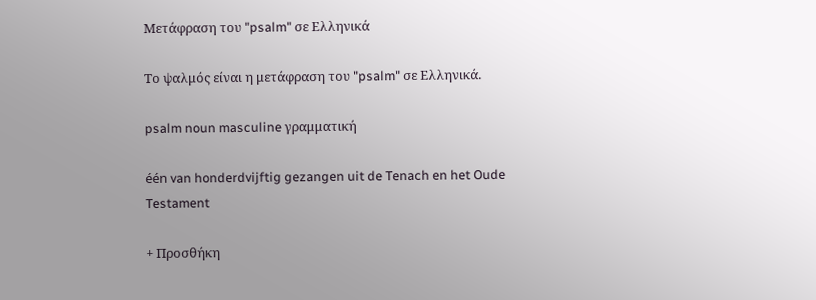Μετάφραση του "psalm" σε Ελληνικά

Το ψαλμός είναι η μετάφραση του "psalm" σε Ελληνικά.

psalm noun masculine γραμματική

één van honderdvijftig gezangen uit de Tenach en het Oude Testament

+ Προσθήκη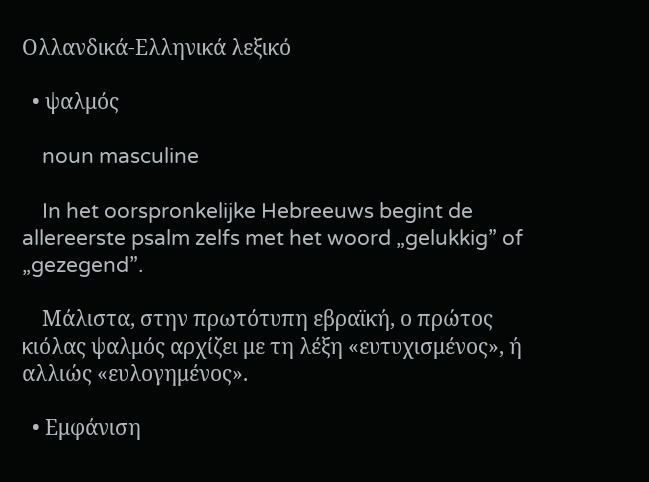Ολλανδικά-Ελληνικά λεξικό

  • ψαλμός

    noun masculine

    In het oorspronkelijke Hebreeuws begint de allereerste psalm zelfs met het woord „gelukkig” of „gezegend”.

    Μάλιστα, στην πρωτότυπη εβραϊκή, ο πρώτος κιόλας ψαλμός αρχίζει με τη λέξη «ευτυχισμένος», ή αλλιώς «ευλογημένος».

  • Εμφάνιση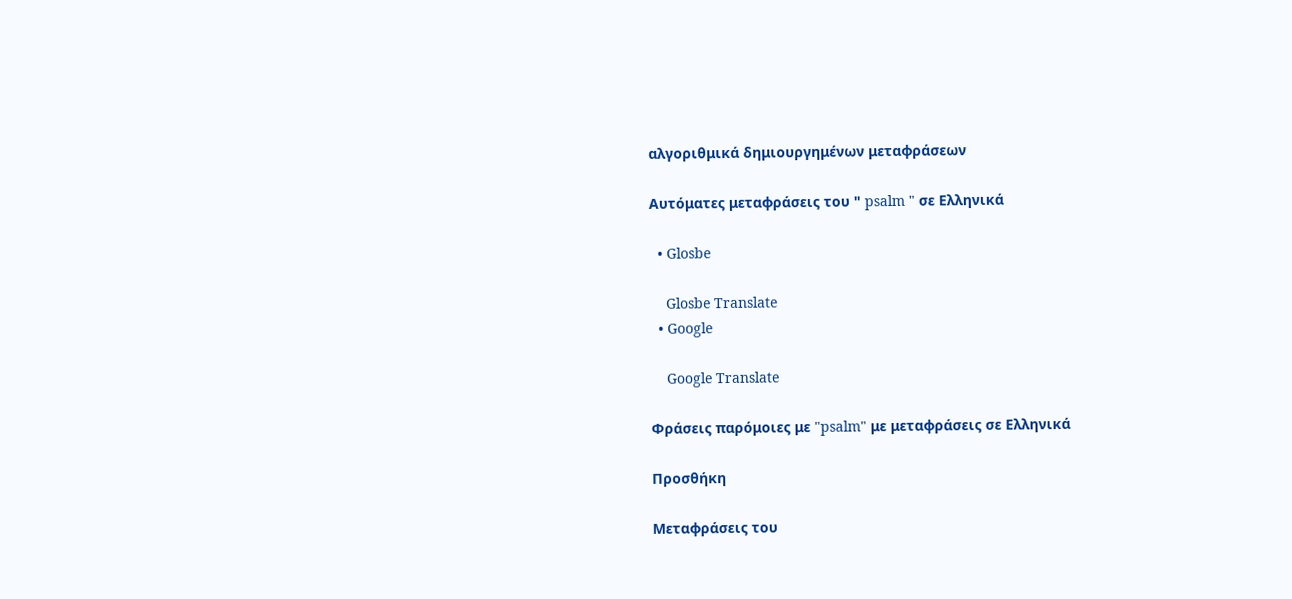αλγοριθμικά δημιουργημένων μεταφράσεων

Αυτόματες μεταφράσεις του " psalm " σε Ελληνικά

  • Glosbe

    Glosbe Translate
  • Google

    Google Translate

Φράσεις παρόμοιες με "psalm" με μεταφράσεις σε Ελληνικά

Προσθήκη

Μεταφράσεις του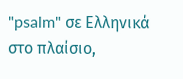"psalm" σε Ελληνικά στο πλαίσιο,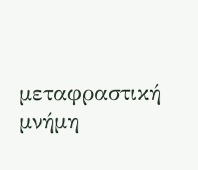μεταφραστική μνήμη